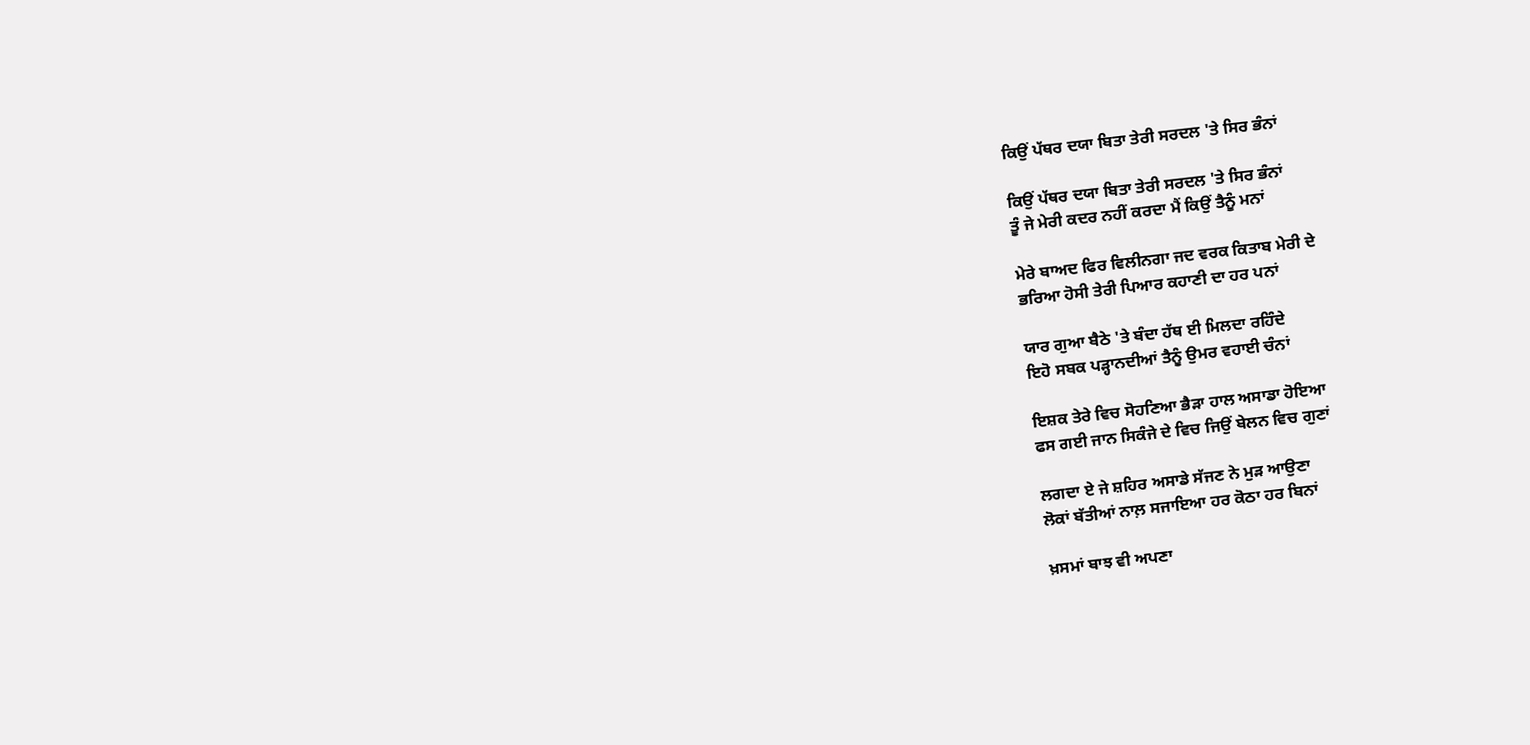ਕਿਉਂ ਪੱਥਰ ਦਯਾ ਬਿਤਾ ਤੇਰੀ ਸਰਦਲ 'ਤੇ ਸਿਰ ਭੰਨਾਂ

ਕਿਉਂ ਪੱਥਰ ਦਯਾ ਬਿਤਾ ਤੇਰੀ ਸਰਦਲ 'ਤੇ ਸਿਰ ਭੰਨਾਂ
ਤੂੰ ਜੇ ਮੇਰੀ ਕਦਰ ਨਹੀਂ ਕਰਦਾ ਮੈਂ ਕਿਉਂ ਤੈਨੂੰ ਮਨਾਂ

ਮੇਰੇ ਬਾਅਦ ਫਿਰ ਵਿਲੀਨਗਾ ਜਦ ਵਰਕ ਕਿਤਾਬ ਮੇਰੀ ਦੇ
ਭਰਿਆ ਹੋਸੀ ਤੇਰੀ ਪਿਆਰ ਕਹਾਣੀ ਦਾ ਹਰ ਪਨਾਂ

ਯਾਰ ਗੁਆ ਬੈਠੇ 'ਤੇ ਬੰਦਾ ਹੱਥ ਈ ਮਿਲਦਾ ਰਹਿੰਦੇ
ਇਹੋ ਸਬਕ ਪੜ੍ਹਾਨਦੀਆਂ ਤੈਨੂੰ ਉਮਰ ਵਹਾਈ ਚੰਨਾਂ

ਇਸ਼ਕ ਤੇਰੇ ਵਿਚ ਸੋਹਣਿਆ ਭੈੜਾ ਹਾਲ ਅਸਾਡਾ ਹੋਇਆ
ਫਸ ਗਈ ਜਾਨ ਸਿਕੰਜੇ ਦੇ ਵਿਚ ਜਿਉਂ ਬੇਲਨ ਵਿਚ ਗੁਣਾਂ

ਲਗਦਾ ਏ ਜੇ ਸ਼ਹਿਰ ਅਸਾਡੇ ਸੱਜਣ ਨੇ ਮੁੜ ਆਉਣਾ
ਲੋਕਾਂ ਬੱਤੀਆਂ ਨਾਲ਼ ਸਜਾਇਆ ਹਰ ਕੋਠਾ ਹਰ ਬਿਨਾਂ

ਖ਼ਸਮਾਂ ਬਾਝ ਵੀ ਅਪਣਾ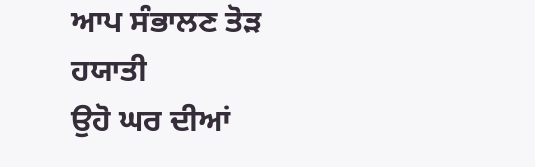ਆਪ ਸੰਭਾਲਣ ਤੋੜ ਹਯਾਤੀ
ਉਹੋ ਘਰ ਦੀਆਂ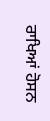ਰਾਖਿਆਂ ਹੋਸਨ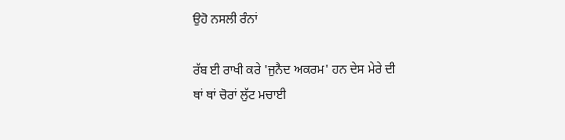ਉਹੋ ਨਸਲੀ ਰੰਨਾਂ

ਰੱਬ ਈ ਰਾਖੀ ਕਰੇ 'ਜੁਨੈਦ ਅਕਰਮ' ਹਨ ਦੇਸ ਮੇਰੇ ਦੀ
ਥਾਂ ਥਾਂ ਚੋਰਾਂ ਲੁੱਟ ਮਚਾਈ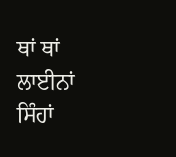ਥਾਂ ਥਾਂ ਲਾਈਨਾਂ ਸਿੰਹਾਂ